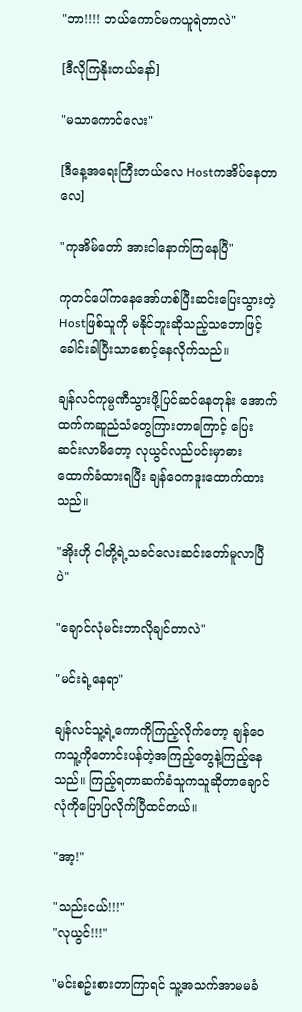"ဘာ!!!! ဘယ်ကောင်မကယူရဲတာလဲ"

[ဒီလိုကြနိုးတယ်နော်]

"မသာကောင်လေး"

[ဒီနေ့အရေးကြီးတယ်လေ Hostကအိပ်နေတာလေ]

"ကုအိမ်တော် အားငါနောက်ကြနေပြီ"

ကုတင်ပေါ်ကနေအော်ဟစ်ပြီးဆင်းပြေးသွားတဲ့Hostဖြစ်သူကို မနိုင်ဘူးဆိုသည့်သဘောဖြင့်ခေါင်းခါပြီးသာစောင့်နေလိုက်သည်။

ချန်လင်ကုမ္ပဏီသွားဖို့ပြင်ဆင်နေတုန်း အောက်ထက်ကဆူညံသံတွေကြားတာကြောင့် ပြေးဆင်းလာမိတော့ လုယွင်လည်ပင်းမှာဓားထောက်ခံထားရပြီး ချန်ဝေကဒူးထောက်ထားသည်။

"အိုးဟို ငါတို့ရဲ့သခင်လေးဆင်းတော်မူလာပြီပဲ"

"ချောင်လုံမင်းဘာလိုချင်တာလဲ"

"မင်းရဲ့နေရာ"

ချန်လင်သူ့ရဲ့ကောကိုကြည့်လိုက်တော့ ချန်ဝေကသူ့ကိုတောင်းပန်တဲ့အကြည့်တွေနဲ့ကြည့်နေသည်။ ကြည့်ရတာဆက်ခံသူကသူဆိုတာချောင်လုံကိုပြောပြလိုက်ပြီထင်တယ်။

"အာ့!"

"သည်းငယ်!!!"
"လုယွင်!!!"

"မင်းစဥ်းစားတာကြာရင် သူ့အသက်အာမမခံ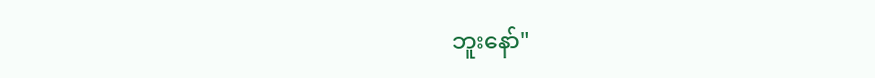ဘူးနော်"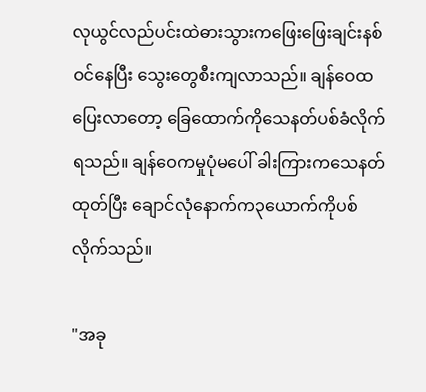လုယွင်လည်ပင်းထဲဓားသွားကဖြေးဖြေးချင်းနစ်ဝင်နေပြီး သွေးတွေစီးကျလာသည်။ ချန်ဝေထပြေးလာတော့ ခြေထောက်ကိုသေနတ်ပစ်ခံလိုက်ရသည်။ ချန်ဝေကမှုပုံမပေါ် ခါးကြားကသေနတ်ထုတ်ပြီး ချောင်လုံနောက်က၃ယောက်ကိုပစ်လိုက်သည်။

"အခု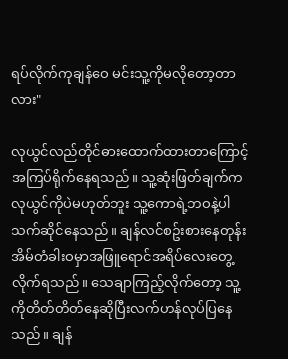ရပ်လိုက်ကုချန်ဝေ မင်းသူ့ကိုမလိုတော့တာလား"

လုယွင်လည်တိုင်ဓားထောက်ထားတာကြောင့်အကြပ်ရိုက်နေရသည်။ သူ့ဆုံးဖြတ်ချက်ကလုယွင်ကိုပဲမဟုတ်ဘူး သူ့ကောရဲ့ဘဝနဲ့ပါသက်ဆိုင်နေသည်။ ချန်လင်စဥ်းစားနေတုန်း အိမ်တံခါးဝမှာအဖြူရောင်အရိပ်လေးတွေ့လိုက်ရသည်။ သေချာကြည့်လိုက်တော့ သူ့ကိုတိတ်တိတ်နေဆိုပြီးလက်ဟန်လုပ်ပြနေသည်။ ချန်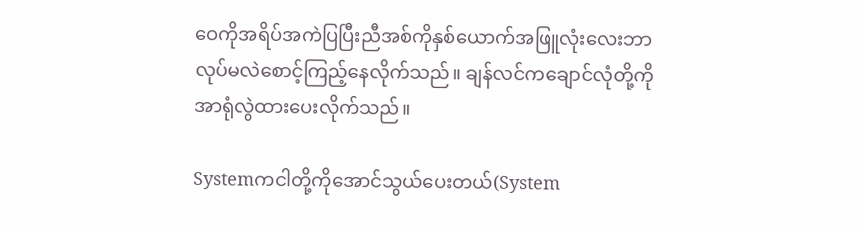ဝေကိုအရိပ်အကဲပြပြီးညီအစ်ကိုနှစ်ယောက်အဖြူလုံးလေးဘာလုပ်မလဲစောင့်ကြည့်နေလိုက်သည်။ ချန်လင်ကချောင်လုံတို့ကိုအာရုံလွဲထားပေးလိုက်သည်။

Systemကငါတို့ကိုအောင်သွယ်ပေးတယ်(System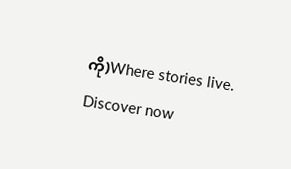ကို)Where stories live. Discover now